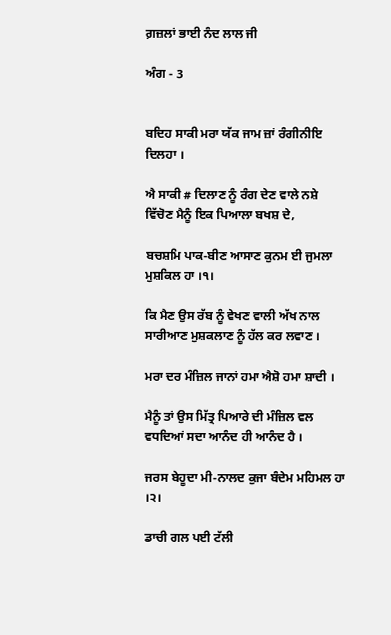ਗ਼ਜ਼ਲਾਂ ਭਾਈ ਨੰਦ ਲਾਲ ਜੀ

ਅੰਗ - 3


ਬਦਿਹ ਸਾਕੀ ਮਰਾ ਯੱਕ ਜਾਮ ਜ਼ਾਂ ਰੰਗੀਨੀਇ ਦਿਲਹਾ ।

ਐ ਸਾਕੀ # ਦਿਲਾਣ ਨੂੰ ਰੰਗ ਦੇਣ ਵਾਲੇ ਨਸ਼ੇ ਵਿੱਚੋਣ ਮੈਨੂੰ ਇਕ ਪਿਆਲਾ ਬਖਸ਼ ਦੇ,

ਬਚਸ਼ਮਿ ਪਾਕ-ਬੀਣ ਆਸਾਣ ਕੁਨਮ ਈ ਜੁਮਲਾ ਮੁਸ਼ਕਿਲ ਹਾ ।੧।

ਕਿ ਮੈਣ ਉਸ ਰੱਬ ਨੂੰ ਵੇਖਣ ਵਾਲੀ ਅੱਖ ਨਾਲ ਸਾਰੀਆਣ ਮੁਸ਼ਕਲਾਣ ਨੂੰ ਹੱਲ ਕਰ ਲਵਾਣ ।

ਮਰਾ ਦਰ ਮੰਜ਼ਿਲ ਜਾਨਾਂ ਹਮਾ ਐਸ਼ੋ ਹਮਾ ਸ਼ਾਦੀ ।

ਮੈਨੂੰ ਤਾਂ ਉਸ ਮਿੱਤ੍ਰ ਪਿਆਰੇ ਦੀ ਮੰਜ਼ਿਲ ਵਲ ਵਧਦਿਆਂ ਸਦਾ ਆਨੰਦ ਹੀ ਆਨੰਦ ਹੈ ।

ਜਰਸ ਬੇਹੂਦਾ ਮੀ-ਨਾਲਦ ਕੁਜਾ ਬੰਦੇਮ ਮਹਿਮਲ ਹਾ ।੨।

ਡਾਚੀ ਗਲ ਪਈ ਟੱਲੀ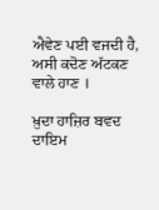ਐਵੇਣ ਪਈ ਵਜਦੀ ਹੈ, ਅਸੀ ਕਦੋਣ ਅੱਟਕਣ ਵਾਲੇ ਹਾਣ ।

ਖ਼ੁਦਾ ਹਾਜ਼ਿਰ ਬਵਦ ਦਾਇਮ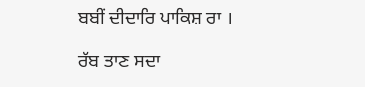ਬਬੀਂ ਦੀਦਾਰਿ ਪਾਕਿਸ਼ ਰਾ ।

ਰੱਬ ਤਾਣ ਸਦਾ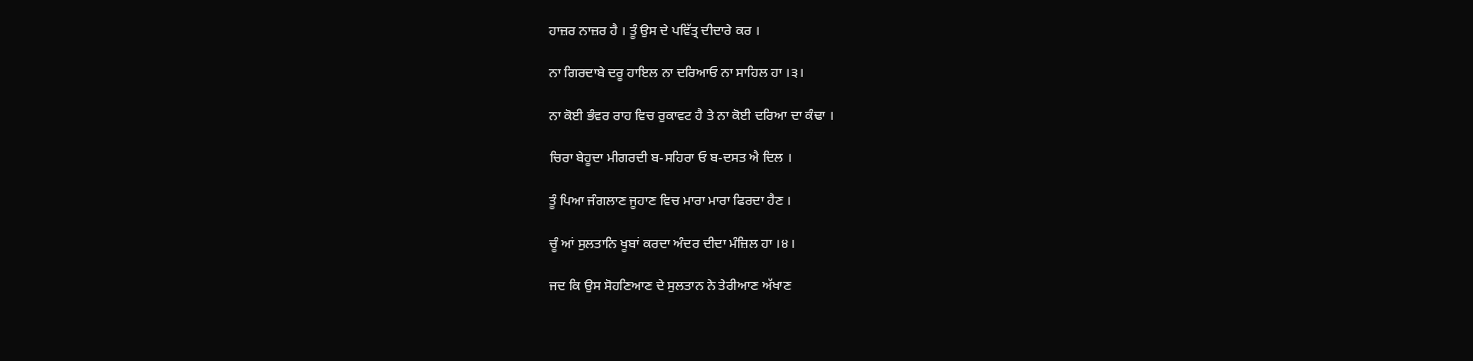ਹਾਜ਼ਰ ਨਾਜ਼ਰ ਹੈ । ਤੂੰ ਉਸ ਦੇ ਪਵਿੱਤ੍ਰ ਦੀਦਾਰੇ ਕਰ ।

ਨਾ ਗਿਰਦਾਬੇ ਦਰੂ ਹਾਇਲ ਨਾ ਦਰਿਆਓ ਨਾ ਸਾਹਿਲ ਹਾ ।੩।

ਨਾ ਕੋਈ ਭੰਵਰ ਰਾਹ ਵਿਚ ਰੁਕਾਵਟ ਹੈ ਤੇ ਨਾ ਕੋਈ ਦਰਿਆ ਦਾ ਕੰਢਾ ।

ਚਿਰਾ ਬੇਹੂਦਾ ਮੀਗਰਦੀ ਬ-ਸਹਿਰਾ ਓ ਬ-ਦਸਤ ਐ ਦਿਲ ।

ਤੂੰ ਪਿਆ ਜੰਗਲਾਣ ਜੂਹਾਣ ਵਿਚ ਮਾਰਾ ਮਾਰਾ ਫਿਰਦਾ ਹੈਣ ।

ਚੂੰ ਆਂ ਸੁਲਤਾਨਿ ਖੂਬਾਂ ਕਰਦਾ ਅੰਦਰ ਦੀਦਾ ਮੰਜ਼ਿਲ ਹਾ ।੪।

ਜਦ ਕਿ ਉਸ ਸੋਹਣਿਆਣ ਦੇ ਸੁਲਤਾਨ ਨੇ ਤੇਰੀਆਣ ਅੱਖਾਣ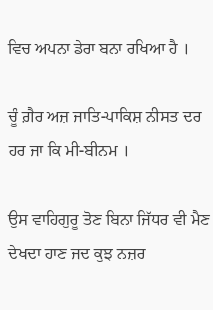ਵਿਚ ਅਪਨਾ ਡੇਰਾ ਬਨਾ ਰਖਿਆ ਹੈ ।

ਚੂੰ ਗ਼ੈਰ ਅਜ਼ ਜਾਤਿ-ਪਾਕਿਸ਼ ਨੀਸਤ ਦਰ ਹਰ ਜਾ ਕਿ ਮੀ-ਬੀਨਮ ।

ਉਸ ਵਾਹਿਗੁਰੂ ਤੋਣ ਬਿਨਾ ਜਿੱਧਰ ਵੀ ਮੈਣ ਦੇਖਦਾ ਹਾਣ ਜਦ ਕੁਝ ਨਜ਼ਰ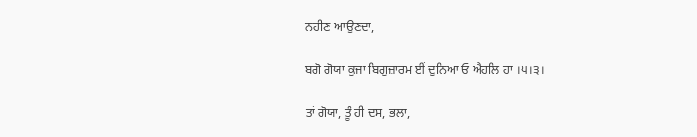ਨਹੀਣ ਆਉਣਦਾ,

ਬਗੋ ਗੋਯਾ ਕੁਜਾ ਬਿਗੁਜ਼ਾਰਮ ਈਂ ਦੁਨਿਆ ਓ ਐਹਲਿ ਹਾ ।੫।੩।

ਤਾਂ ਗੋਯਾ, ਤੂੰ ਹੀ ਦਸ, ਭਲਾ,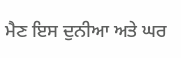ਮੈਣ ਇਸ ਦੁਨੀਆ ਅਤੇ ਘਰ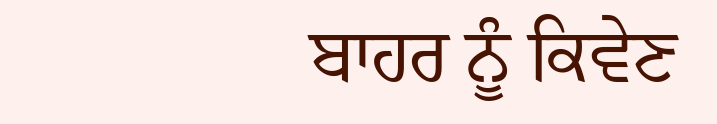ਬਾਹਰ ਨੂੰ ਕਿਵੇਣ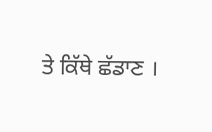ਤੇ ਕਿੱਥੇ ਛੱਡਾਣ ।